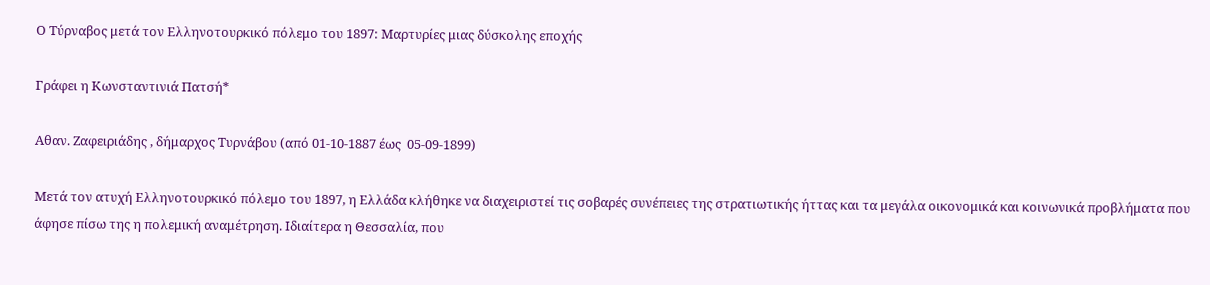Ο Τύρναβος μετά τον Ελληνοτουρκικό πόλεμο του 1897: Μαρτυρίες μιας δύσκολης εποχής

Γράφει η Κωνσταντινιά Πατσή*

Αθαν. Ζαφειριάδης , δήμαρχος Τυρνάβου (από 01-10-1887 έως  05-09-1899)

Μετά τον ατυχή Ελληνοτουρκικό πόλεμο του 1897, η Ελλάδα κλήθηκε να διαχειριστεί τις σοβαρές συνέπειες της στρατιωτικής ήττας και τα μεγάλα οικονομικά και κοινωνικά προβλήματα που άφησε πίσω της η πολεμική αναμέτρηση. Ιδιαίτερα η Θεσσαλία, που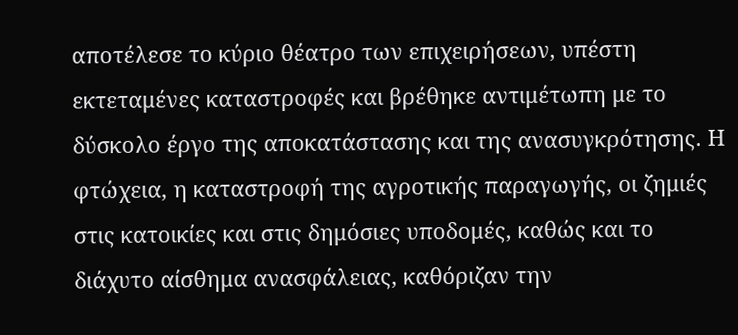αποτέλεσε το κύριο θέατρο των επιχειρήσεων, υπέστη εκτεταμένες καταστροφές και βρέθηκε αντιμέτωπη με το δύσκολο έργο της αποκατάστασης και της ανασυγκρότησης. Η φτώχεια, η καταστροφή της αγροτικής παραγωγής, οι ζημιές στις κατοικίες και στις δημόσιες υποδομές, καθώς και το διάχυτο αίσθημα ανασφάλειας, καθόριζαν την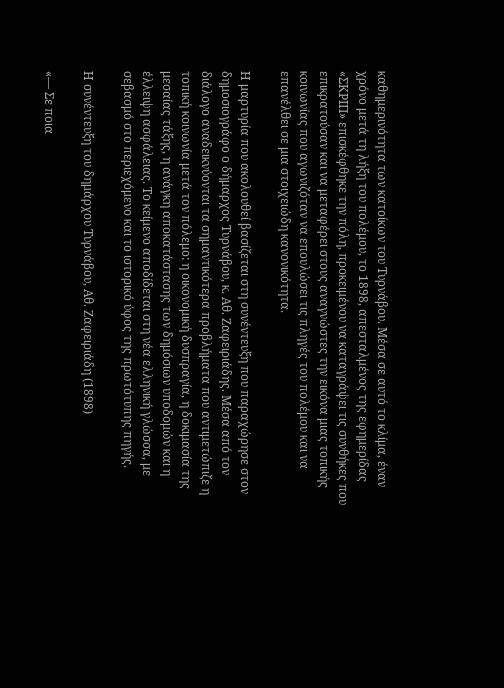καθημερινότητα των κατοίκων του Τυρνάβου. Μέσα σε αυτό το κλίμα, έναν χρόνο μετά τη λήξη του πολέμου, το 1898, απεσταλμένος της εφημερίδας «ΣΚΡΙΠ» επισκέφθηκε την πόλη, προκειμένου να καταγράψει τις συνθήκες που επικρατούσαν και να μεταφέρει στους αναγνώστες την εικόνα μιας τοπικής κοινωνίας που αγωνιζόταν να επουλώσει τις πληγές του πολέμου και να επανέλθει σε μια στοιχειώδη κανονικότητα.

Η μαρτυρία που ακολουθεί βασίζεται στη συνέντευξη που παραχώρησε στον δημοσιογράφο ο δήμαρχος Τυρνάβου, κ. Αθ. Ζαφειριάδης. Μέσα από τον διάλογο αναδεικνύονται τα σημαντικότερα προβλήματα που αντιμετώπιζε η τοπική κοινωνία μετά τον πόλεμο: η οικονομική δυσπραγία, η δοκιμασία της μεσαίας τάξης, η ανάγκη αποκατάστασης των δημόσιων υποδομών και η έλλειψη ασφάλειας. Το κείμενο αποδίδεται στη νέα ελληνική γλώσσα, με σεβασμό στο περιεχόμενο και το ιστορικό ύφος της πρωτότυπης πηγής.

Η συνέντευξη του δημάρχου Τυρνάβου, Αθ. Ζαφειριάδη (1898)

«— Σε ποια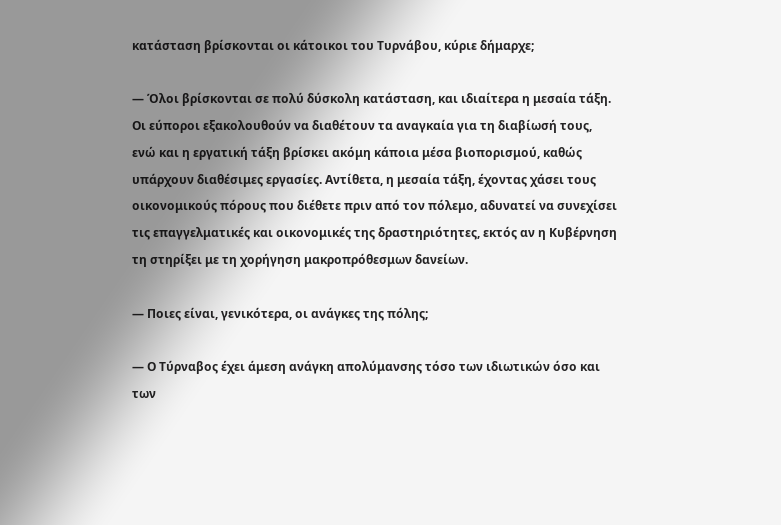κατάσταση βρίσκονται οι κάτοικοι του Τυρνάβου, κύριε δήμαρχε;

— Όλοι βρίσκονται σε πολύ δύσκολη κατάσταση, και ιδιαίτερα η μεσαία τάξη. Οι εύποροι εξακολουθούν να διαθέτουν τα αναγκαία για τη διαβίωσή τους, ενώ και η εργατική τάξη βρίσκει ακόμη κάποια μέσα βιοπορισμού, καθώς υπάρχουν διαθέσιμες εργασίες. Αντίθετα, η μεσαία τάξη, έχοντας χάσει τους οικονομικούς πόρους που διέθετε πριν από τον πόλεμο, αδυνατεί να συνεχίσει τις επαγγελματικές και οικονομικές της δραστηριότητες, εκτός αν η Κυβέρνηση τη στηρίξει με τη χορήγηση μακροπρόθεσμων δανείων.

— Ποιες είναι, γενικότερα, οι ανάγκες της πόλης;

— Ο Τύρναβος έχει άμεση ανάγκη απολύμανσης τόσο των ιδιωτικών όσο και των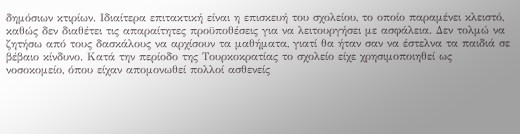δημόσιων κτιρίων. Ιδιαίτερα επιτακτική είναι η επισκευή του σχολείου, το οποίο παραμένει κλειστό, καθώς δεν διαθέτει τις απαραίτητες προϋποθέσεις για να λειτουργήσει με ασφάλεια. Δεν τολμώ να ζητήσω από τους δασκάλους να αρχίσουν τα μαθήματα, γιατί θα ήταν σαν να έστελνα τα παιδιά σε βέβαιο κίνδυνο. Κατά την περίοδο της Τουρκοκρατίας το σχολείο είχε χρησιμοποιηθεί ως νοσοκομείο, όπου είχαν απομονωθεί πολλοί ασθενείς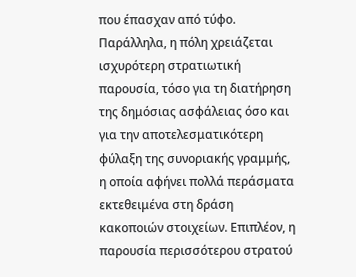που έπασχαν από τύφο. Παράλληλα, η πόλη χρειάζεται ισχυρότερη στρατιωτική παρουσία, τόσο για τη διατήρηση της δημόσιας ασφάλειας όσο και για την αποτελεσματικότερη φύλαξη της συνοριακής γραμμής, η οποία αφήνει πολλά περάσματα εκτεθειμένα στη δράση κακοποιών στοιχείων. Επιπλέον, η παρουσία περισσότερου στρατού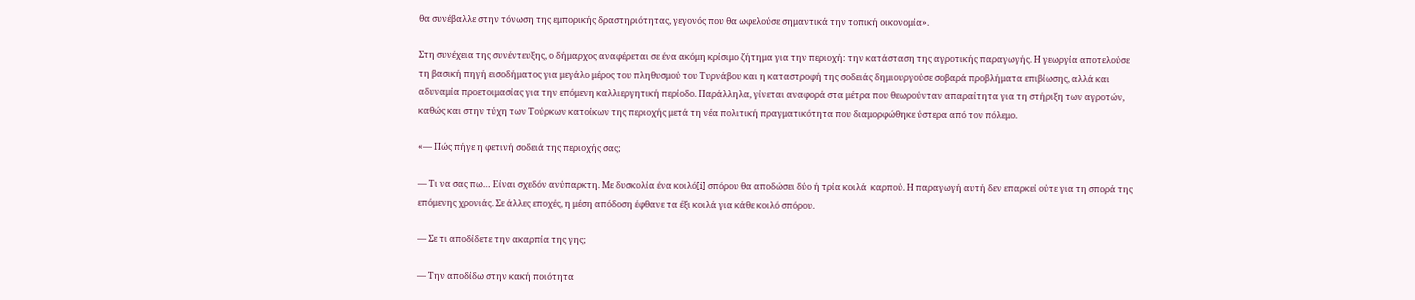θα συνέβαλλε στην τόνωση της εμπορικής δραστηριότητας, γεγονός που θα ωφελούσε σημαντικά την τοπική οικονομία».

Στη συνέχεια της συνέντευξης, ο δήμαρχος αναφέρεται σε ένα ακόμη κρίσιμο ζήτημα για την περιοχή: την κατάσταση της αγροτικής παραγωγής. Η γεωργία αποτελούσε τη βασική πηγή εισοδήματος για μεγάλο μέρος του πληθυσμού του Τυρνάβου και η καταστροφή της σοδειάς δημιουργούσε σοβαρά προβλήματα επιβίωσης, αλλά και αδυναμία προετοιμασίας για την επόμενη καλλιεργητική περίοδο. Παράλληλα, γίνεται αναφορά στα μέτρα που θεωρούνταν απαραίτητα για τη στήριξη των αγροτών, καθώς και στην τύχη των Τούρκων κατοίκων της περιοχής μετά τη νέα πολιτική πραγματικότητα που διαμορφώθηκε ύστερα από τον πόλεμο.

«— Πώς πήγε η φετινή σοδειά της περιοχής σας;

— Τι να σας πω… Είναι σχεδόν ανύπαρκτη. Με δυσκολία ένα κοιλό[i] σπόρου θα αποδώσει δύο ή τρία κοιλά  καρπού. Η παραγωγή αυτή δεν επαρκεί ούτε για τη σπορά της επόμενης χρονιάς. Σε άλλες εποχές, η μέση απόδοση έφθανε τα έξι κοιλά για κάθε κοιλό σπόρου.

— Σε τι αποδίδετε την ακαρπία της γης;

— Την αποδίδω στην κακή ποιότητα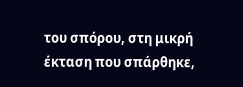του σπόρου, στη μικρή έκταση που σπάρθηκε,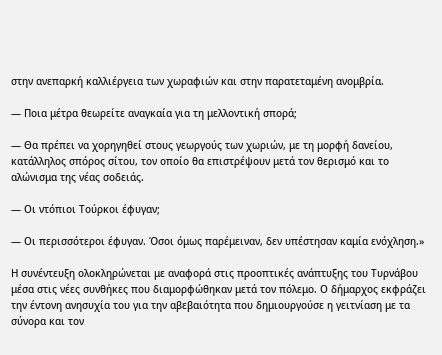στην ανεπαρκή καλλιέργεια των χωραφιών και στην παρατεταμένη ανομβρία.

— Ποια μέτρα θεωρείτε αναγκαία για τη μελλοντική σπορά;

— Θα πρέπει να χορηγηθεί στους γεωργούς των χωριών, με τη μορφή δανείου, κατάλληλος σπόρος σίτου, τον οποίο θα επιστρέψουν μετά τον θερισμό και το αλώνισμα της νέας σοδειάς.

— Οι ντόπιοι Τούρκοι έφυγαν;

— Οι περισσότεροι έφυγαν. Όσοι όμως παρέμειναν, δεν υπέστησαν καμία ενόχληση.»

Η συνέντευξη ολοκληρώνεται με αναφορά στις προοπτικές ανάπτυξης του Τυρνάβου μέσα στις νέες συνθήκες που διαμορφώθηκαν μετά τον πόλεμο. Ο δήμαρχος εκφράζει την έντονη ανησυχία του για την αβεβαιότητα που δημιουργούσε η γειτνίαση με τα σύνορα και τον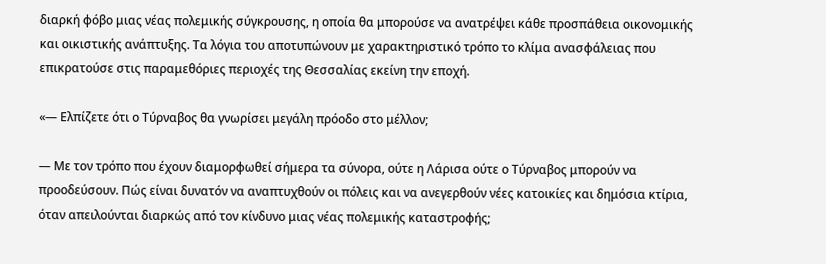διαρκή φόβο μιας νέας πολεμικής σύγκρουσης, η οποία θα μπορούσε να ανατρέψει κάθε προσπάθεια οικονομικής και οικιστικής ανάπτυξης. Τα λόγια του αποτυπώνουν με χαρακτηριστικό τρόπο το κλίμα ανασφάλειας που επικρατούσε στις παραμεθόριες περιοχές της Θεσσαλίας εκείνη την εποχή.

«— Ελπίζετε ότι ο Τύρναβος θα γνωρίσει μεγάλη πρόοδο στο μέλλον;

— Με τον τρόπο που έχουν διαμορφωθεί σήμερα τα σύνορα, ούτε η Λάρισα ούτε ο Τύρναβος μπορούν να προοδεύσουν. Πώς είναι δυνατόν να αναπτυχθούν οι πόλεις και να ανεγερθούν νέες κατοικίες και δημόσια κτίρια, όταν απειλούνται διαρκώς από τον κίνδυνο μιας νέας πολεμικής καταστροφής;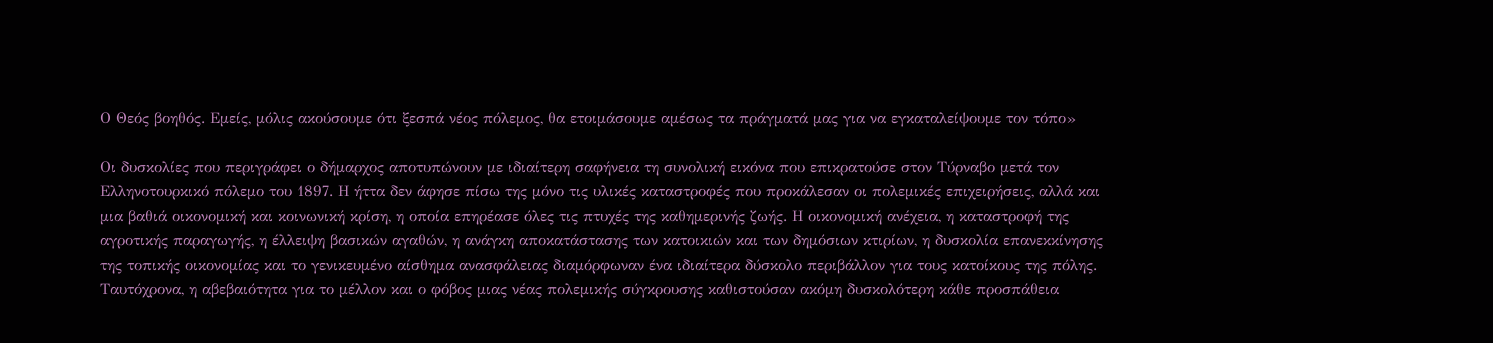Ο Θεός βοηθός. Εμείς, μόλις ακούσουμε ότι ξεσπά νέος πόλεμος, θα ετοιμάσουμε αμέσως τα πράγματά μας για να εγκαταλείψουμε τον τόπο»

Οι δυσκολίες που περιγράφει ο δήμαρχος αποτυπώνουν με ιδιαίτερη σαφήνεια τη συνολική εικόνα που επικρατούσε στον Τύρναβο μετά τον Ελληνοτουρκικό πόλεμο του 1897. Η ήττα δεν άφησε πίσω της μόνο τις υλικές καταστροφές που προκάλεσαν οι πολεμικές επιχειρήσεις, αλλά και μια βαθιά οικονομική και κοινωνική κρίση, η οποία επηρέασε όλες τις πτυχές της καθημερινής ζωής. Η οικονομική ανέχεια, η καταστροφή της αγροτικής παραγωγής, η έλλειψη βασικών αγαθών, η ανάγκη αποκατάστασης των κατοικιών και των δημόσιων κτιρίων, η δυσκολία επανεκκίνησης της τοπικής οικονομίας και το γενικευμένο αίσθημα ανασφάλειας διαμόρφωναν ένα ιδιαίτερα δύσκολο περιβάλλον για τους κατοίκους της πόλης. Ταυτόχρονα, η αβεβαιότητα για το μέλλον και ο φόβος μιας νέας πολεμικής σύγκρουσης καθιστούσαν ακόμη δυσκολότερη κάθε προσπάθεια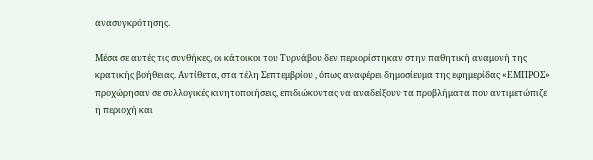ανασυγκρότησης.

Μέσα σε αυτές τις συνθήκες, οι κάτοικοι του Τυρνάβου δεν περιορίστηκαν στην παθητική αναμονή της κρατικής βοήθειας. Αντίθετα, στα τέλη Σεπτεμβρίου , όπως αναφέρει δημοσίευμα της εφημερίδας «ΕΜΠΡΟΣ» προχώρησαν σε συλλογικές κινητοποιήσεις, επιδιώκοντας να αναδείξουν τα προβλήματα που αντιμετώπιζε η περιοχή και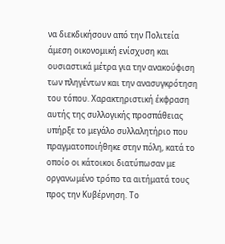να διεκδικήσουν από την Πολιτεία άμεση οικονομική ενίσχυση και ουσιαστικά μέτρα για την ανακούφιση των πληγέντων και την ανασυγκρότηση του τόπου. Χαρακτηριστική έκφραση αυτής της συλλογικής προσπάθειας υπήρξε το μεγάλο συλλαλητήριο που πραγματοποιήθηκε στην πόλη, κατά το οποίο οι κάτοικοι διατύπωσαν με οργανωμένο τρόπο τα αιτήματά τους προς την Κυβέρνηση. Το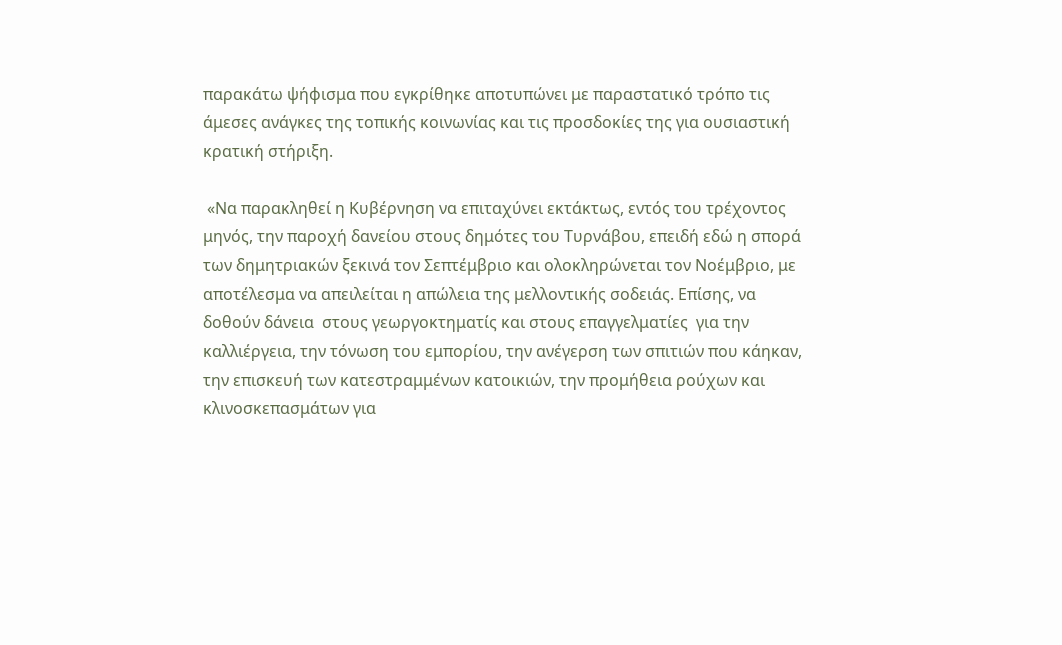παρακάτω ψήφισμα που εγκρίθηκε αποτυπώνει με παραστατικό τρόπο τις άμεσες ανάγκες της τοπικής κοινωνίας και τις προσδοκίες της για ουσιαστική κρατική στήριξη.

 «Να παρακληθεί η Κυβέρνηση να επιταχύνει εκτάκτως, εντός του τρέχοντος μηνός, την παροχή δανείου στους δημότες του Τυρνάβου, επειδή εδώ η σπορά των δημητριακών ξεκινά τον Σεπτέμβριο και ολοκληρώνεται τον Νοέμβριο, με αποτέλεσμα να απειλείται η απώλεια της μελλοντικής σοδειάς. Επίσης, να δοθούν δάνεια  στους γεωργοκτηματίς και στους επαγγελματίες  για την καλλιέργεια, την τόνωση του εμπορίου, την ανέγερση των σπιτιών που κάηκαν, την επισκευή των κατεστραμμένων κατοικιών, την προμήθεια ρούχων και κλινοσκεπασμάτων για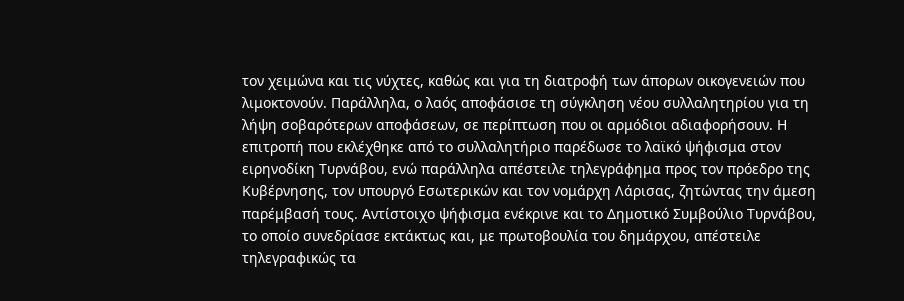τον χειμώνα και τις νύχτες, καθώς και για τη διατροφή των άπορων οικογενειών που λιμοκτονούν. Παράλληλα, ο λαός αποφάσισε τη σύγκληση νέου συλλαλητηρίου για τη λήψη σοβαρότερων αποφάσεων, σε περίπτωση που οι αρμόδιοι αδιαφορήσουν. Η επιτροπή που εκλέχθηκε από το συλλαλητήριο παρέδωσε το λαϊκό ψήφισμα στον ειρηνοδίκη Τυρνάβου, ενώ παράλληλα απέστειλε τηλεγράφημα προς τον πρόεδρο της Κυβέρνησης, τον υπουργό Εσωτερικών και τον νομάρχη Λάρισας, ζητώντας την άμεση παρέμβασή τους. Αντίστοιχο ψήφισμα ενέκρινε και το Δημοτικό Συμβούλιο Τυρνάβου, το οποίο συνεδρίασε εκτάκτως και, με πρωτοβουλία του δημάρχου, απέστειλε τηλεγραφικώς τα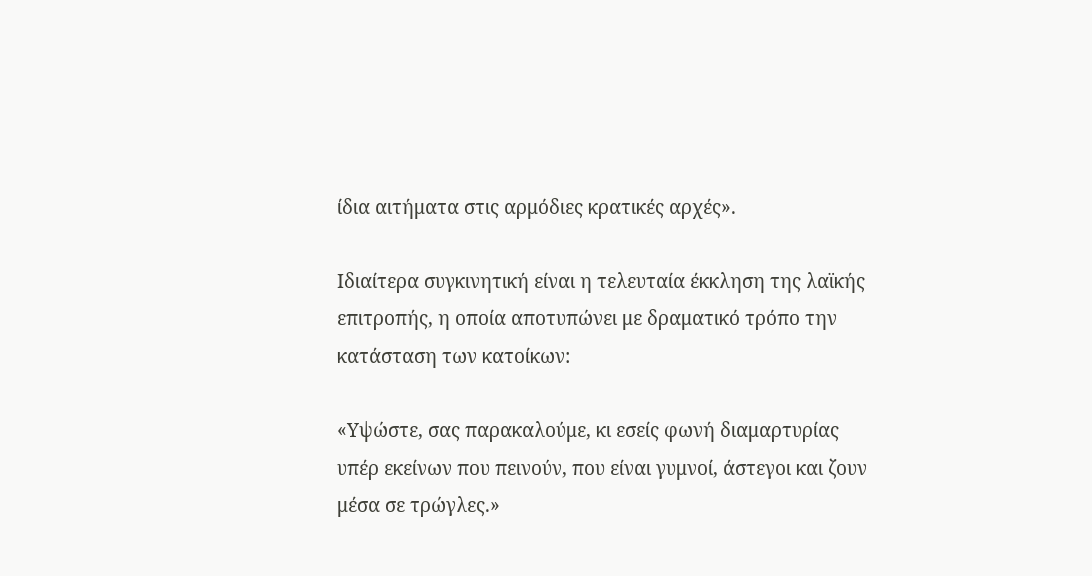ίδια αιτήματα στις αρμόδιες κρατικές αρχές».

Ιδιαίτερα συγκινητική είναι η τελευταία έκκληση της λαϊκής επιτροπής, η οποία αποτυπώνει με δραματικό τρόπο την κατάσταση των κατοίκων:

«Υψώστε, σας παρακαλούμε, κι εσείς φωνή διαμαρτυρίας υπέρ εκείνων που πεινούν, που είναι γυμνοί, άστεγοι και ζουν μέσα σε τρώγλες.»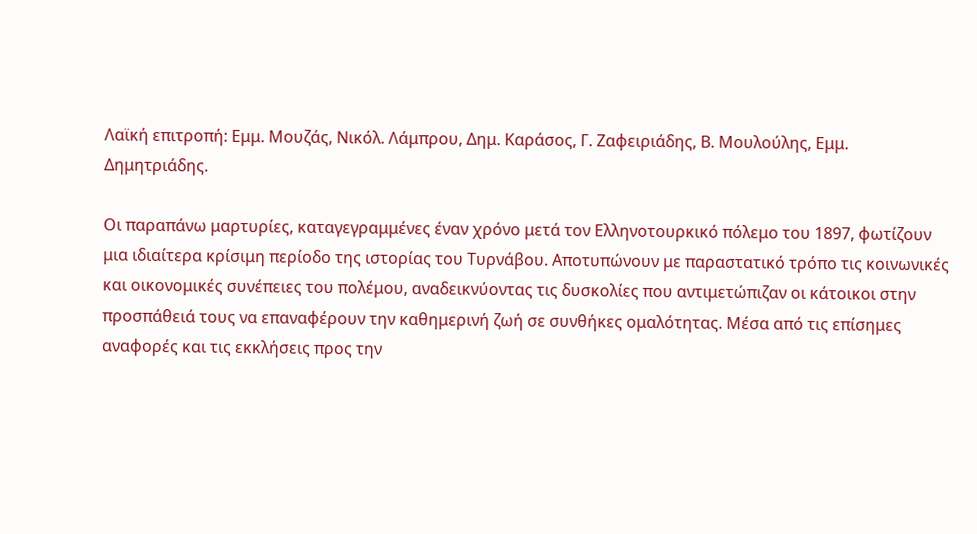Λαϊκή επιτροπή: Εμμ. Μουζάς, Νικόλ. Λάμπρου, Δημ. Καράσος, Γ. Ζαφειριάδης, Β. Μουλούλης, Εμμ. Δημητριάδης.

Οι παραπάνω μαρτυρίες, καταγεγραμμένες έναν χρόνο μετά τον Ελληνοτουρκικό πόλεμο του 1897, φωτίζουν μια ιδιαίτερα κρίσιμη περίοδο της ιστορίας του Τυρνάβου. Αποτυπώνουν με παραστατικό τρόπο τις κοινωνικές και οικονομικές συνέπειες του πολέμου, αναδεικνύοντας τις δυσκολίες που αντιμετώπιζαν οι κάτοικοι στην προσπάθειά τους να επαναφέρουν την καθημερινή ζωή σε συνθήκες ομαλότητας. Μέσα από τις επίσημες αναφορές και τις εκκλήσεις προς την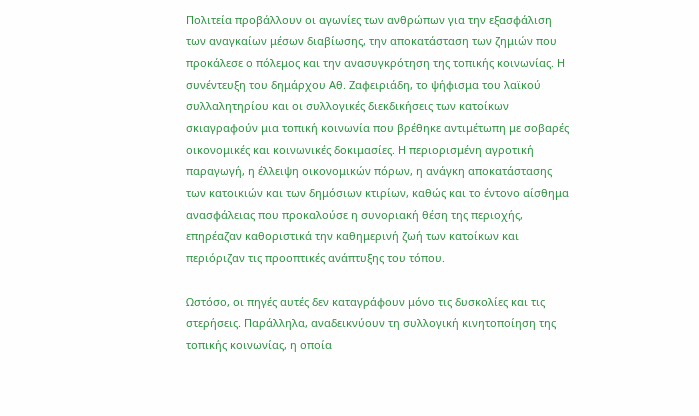Πολιτεία προβάλλουν οι αγωνίες των ανθρώπων για την εξασφάλιση των αναγκαίων μέσων διαβίωσης, την αποκατάσταση των ζημιών που προκάλεσε ο πόλεμος και την ανασυγκρότηση της τοπικής κοινωνίας. Η συνέντευξη του δημάρχου Αθ. Ζαφειριάδη, το ψήφισμα του λαϊκού συλλαλητηρίου και οι συλλογικές διεκδικήσεις των κατοίκων σκιαγραφούν μια τοπική κοινωνία που βρέθηκε αντιμέτωπη με σοβαρές οικονομικές και κοινωνικές δοκιμασίες. Η περιορισμένη αγροτική παραγωγή, η έλλειψη οικονομικών πόρων, η ανάγκη αποκατάστασης των κατοικιών και των δημόσιων κτιρίων, καθώς και το έντονο αίσθημα ανασφάλειας που προκαλούσε η συνοριακή θέση της περιοχής, επηρέαζαν καθοριστικά την καθημερινή ζωή των κατοίκων και περιόριζαν τις προοπτικές ανάπτυξης του τόπου.

Ωστόσο, οι πηγές αυτές δεν καταγράφουν μόνο τις δυσκολίες και τις στερήσεις. Παράλληλα, αναδεικνύουν τη συλλογική κινητοποίηση της τοπικής κοινωνίας, η οποία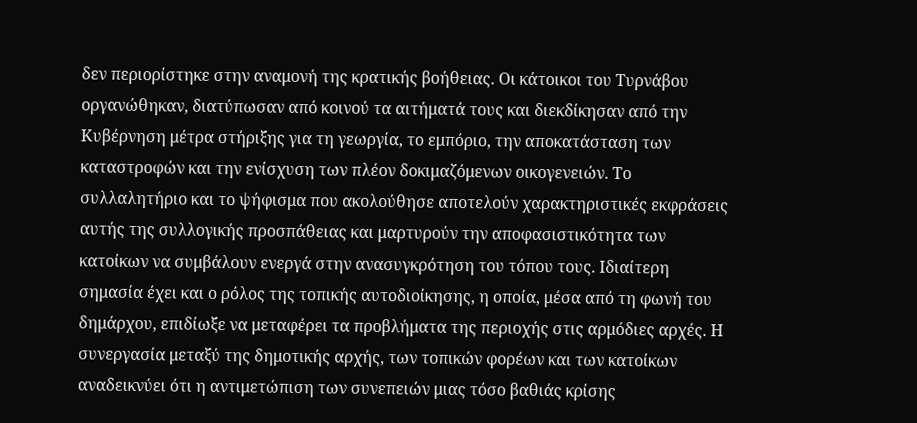δεν περιορίστηκε στην αναμονή της κρατικής βοήθειας. Οι κάτοικοι του Τυρνάβου οργανώθηκαν, διατύπωσαν από κοινού τα αιτήματά τους και διεκδίκησαν από την Κυβέρνηση μέτρα στήριξης για τη γεωργία, το εμπόριο, την αποκατάσταση των καταστροφών και την ενίσχυση των πλέον δοκιμαζόμενων οικογενειών. Το συλλαλητήριο και το ψήφισμα που ακολούθησε αποτελούν χαρακτηριστικές εκφράσεις αυτής της συλλογικής προσπάθειας και μαρτυρούν την αποφασιστικότητα των κατοίκων να συμβάλουν ενεργά στην ανασυγκρότηση του τόπου τους. Ιδιαίτερη σημασία έχει και ο ρόλος της τοπικής αυτοδιοίκησης, η οποία, μέσα από τη φωνή του δημάρχου, επιδίωξε να μεταφέρει τα προβλήματα της περιοχής στις αρμόδιες αρχές. Η συνεργασία μεταξύ της δημοτικής αρχής, των τοπικών φορέων και των κατοίκων αναδεικνύει ότι η αντιμετώπιση των συνεπειών μιας τόσο βαθιάς κρίσης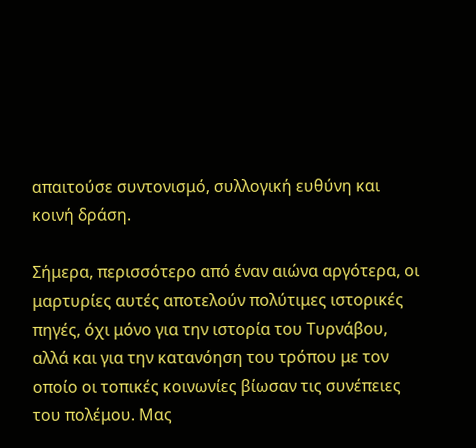απαιτούσε συντονισμό, συλλογική ευθύνη και κοινή δράση.

Σήμερα, περισσότερο από έναν αιώνα αργότερα, οι μαρτυρίες αυτές αποτελούν πολύτιμες ιστορικές πηγές, όχι μόνο για την ιστορία του Τυρνάβου, αλλά και για την κατανόηση του τρόπου με τον οποίο οι τοπικές κοινωνίες βίωσαν τις συνέπειες του πολέμου. Μας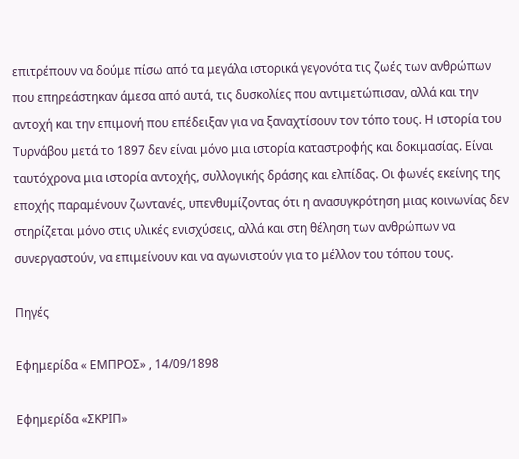επιτρέπουν να δούμε πίσω από τα μεγάλα ιστορικά γεγονότα τις ζωές των ανθρώπων που επηρεάστηκαν άμεσα από αυτά, τις δυσκολίες που αντιμετώπισαν, αλλά και την αντοχή και την επιμονή που επέδειξαν για να ξαναχτίσουν τον τόπο τους. Η ιστορία του Τυρνάβου μετά το 1897 δεν είναι μόνο μια ιστορία καταστροφής και δοκιμασίας. Είναι ταυτόχρονα μια ιστορία αντοχής, συλλογικής δράσης και ελπίδας. Οι φωνές εκείνης της εποχής παραμένουν ζωντανές, υπενθυμίζοντας ότι η ανασυγκρότηση μιας κοινωνίας δεν στηρίζεται μόνο στις υλικές ενισχύσεις, αλλά και στη θέληση των ανθρώπων να συνεργαστούν, να επιμείνουν και να αγωνιστούν για το μέλλον του τόπου τους.

Πηγές

Εφημερίδα « ΕΜΠΡΟΣ» , 14/09/1898

Εφημερίδα «ΣΚΡΙΠ»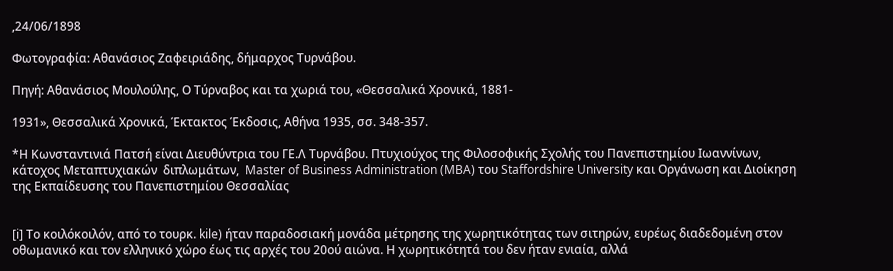,24/06/1898

Φωτογραφία: Αθανάσιος Ζαφειριάδης, δήμαρχος Τυρνάβου.

Πηγή: Αθανάσιος Μουλούλης, Ο Τύρναβος και τα χωριά του, «Θεσσαλικά Χρονικά, 1881-

1931», Θεσσαλικά Χρονικά, Έκτακτος Έκδοσις, Αθήνα 1935, σσ. 348-357.

*Η Κωνσταντινιά Πατσή είναι Διευθύντρια του ΓΕ.Λ Τυρνάβου. Πτυχιούχος της Φιλοσοφικής Σχολής του Πανεπιστημίου Ιωαννίνων, κάτοχος Μεταπτυχιακών  διπλωμάτων,  Master of Business Administration (MBA) του Staffordshire University και Οργάνωση και Διοίκηση της Εκπαίδευσης του Πανεπιστημίου Θεσσαλίας


[i] Το κοιλόκοιλόν, από το τουρκ. kile) ήταν παραδοσιακή μονάδα μέτρησης της χωρητικότητας των σιτηρών, ευρέως διαδεδομένη στον οθωμανικό και τον ελληνικό χώρο έως τις αρχές του 20ού αιώνα. Η χωρητικότητά του δεν ήταν ενιαία, αλλά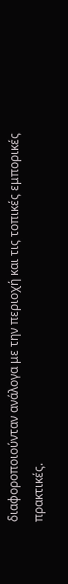διαφοροποιούνταν ανάλογα με την περιοχή και τις τοπικές εμπορικές πρακτικές.